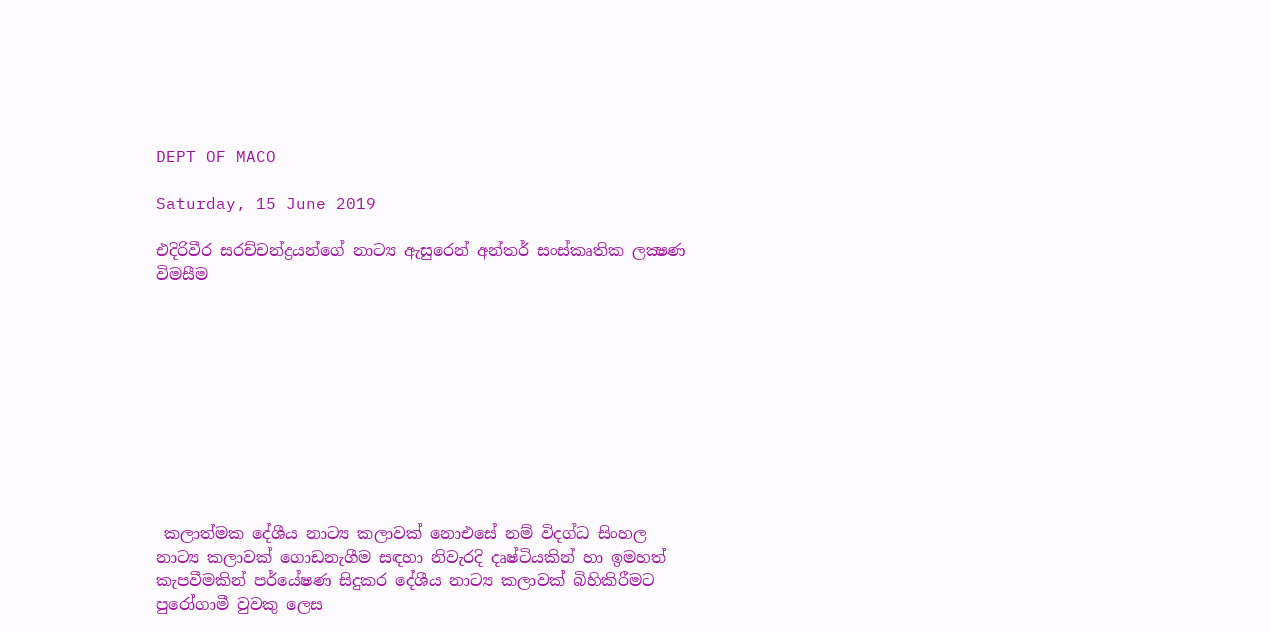DEPT OF MACO

Saturday, 15 June 2019

එදිරිවීර සරච්චන්ද්‍රයන්ගේ නාට්‍ය ඇසුරෙන් අන්තර් සංස්කෘතික ලක්‍ෂණ විමසීම










 කලාත්මක දේශීය නාට්‍ය කලාවක් නොඑසේ නම් විදග්ධ සිංහල නාට්‍ය කලාවක් ගොඩනැගීම සඳහා නිවැරදි දෘෂ්ටියකින් හා ඉමහත් කැපවීමකින් පර්යේෂණ සිදුකර දේශීය නාට්‍ය කලාවක් බිහිකිරීමට පුරෝගාමී වුවකු ලෙස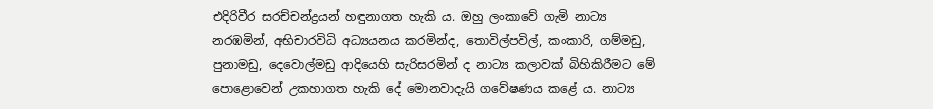එදිරිවීර සරච්චන්ද්‍රයන් හඳුනාගත හැකි ය. ඔහු ලංකාවේ ගැමි නාට්‍ය නරඹමින්, අභිචාරවිධි අධ්‍යයනය කරමින්ද, තොවිල්පවිල්, කංකාරි, ගම්මඩු, පුනාමඩු, දෙවොල්මඩු ආදියෙහි සැරිසරමින් ද නාට්‍ය කලාවක් බිහිකිරීමට මේ පොළොවෙන් උකහාගත හැකි දේ මොනවාදැයි ගවේෂණය කළේ ය. නාට්‍ය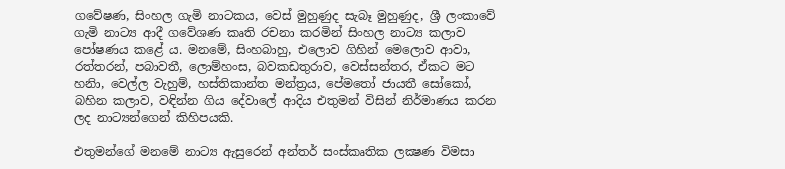ගවේෂණ, සිංහල ගැමි නාටකය, වෙස් මුහුණුද සැබෑ මුහුණුද, ශ්‍රී ලංකාවේ ගැමි නාට්‍ය ආදී ගවේශණ කෘති රචනා කරමින් සිංහල නාට්‍ය කලාව පෝෂණය කළේ ය. මනමේ, සිංහබාහු, එලොව ගිහින් මෙලොව ආවා, රත්තරන්, පබාවතී, ලොම්හංස, බවකඩතුරාව, වෙස්සන්තර, ඒකට මට හනිා, වෙල්ල වැහුම්, හස්තිකාන්ත මන්ත්‍රය, පේමතෝ ජායතී සෝකෝ, බහින කලාව, වඳින්න ගිය දේවාලේ ආදිය එතුමන් විසින් නිර්මාණය කරන ලද නාට්‍යන්ගෙන් කිහිපයකි.

එතුමන්ගේ මනමේ නාට්‍ය ඇසුරෙන් අන්තර් සංස්කෘතික ලක්‍ෂණ විමසා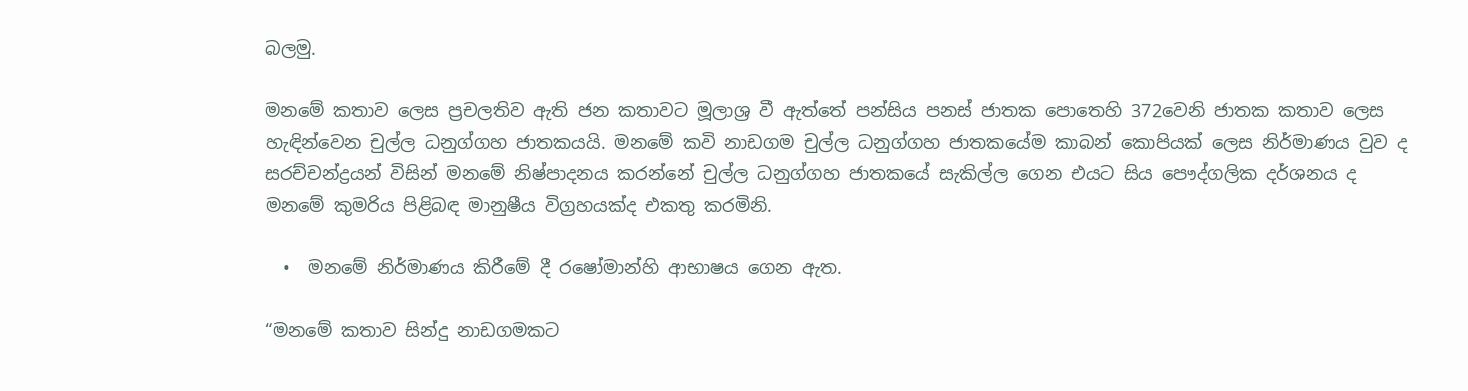බලමු.

මනමේ කතාව ලෙස ප්‍රචලතිව ඇති ජන කතාවට මූලාශ්‍ර වී ඇත්තේ පන්සිය පනස් ජාතක පොතෙහි 372වෙනි ජාතක කතාව ලෙස හැඳින්වෙන චුල්ල ධනුග්ගහ ජාතකයයි. මනමේ කවි නාඩගම චුල්ල ධනුග්ගහ ජාතකයේම කාබන් කොපියක් ලෙස නිර්මාණය වුව ද සරච්චන්ද්‍රයන් විසින් මනමේ නිෂ්පාදනය කරන්නේ චුල්ල ධනුග්ගහ ජාතකයේ සැකිල්ල ගෙන එයට සිය පෞද්ගලික දර්ශනය ද මනමේ කුමරිය පිළිබඳ මානුෂීය විග්‍රහයක්ද එකතු කරමිනි.

  •  මනමේ නිර්මාණය කිරීමේ දී රෂෝමාන්හි ආභාෂය ගෙන ඇත.

“මනමේ කතාව සින්දු නාඩගමකට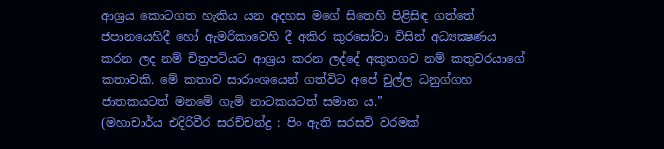ආශ්‍රය කොටගත හැකිය යන අදහස මගේ සිතෙහි පිළිසිඳ ගත්තේ ජපානයෙහිදී හෝ ඇමරිකාවෙහි දී අකිර කුරසෝවා විසින් අධ්‍යක්‍ෂණය කරන ලද නම් චිත්‍රපටියට ආශ්‍රය කරන ලද්දේ අකුතගව නම් කතුවරයාගේ කතාවකි. මේ කතාව සාරාංශයෙන් ගත්විට අපේ චුල්ල ධනුග්ගහ ජාතකයටත් මනමේ ගැමි නාටකයටත් සමාන ය.”
(මහාචාර්ය එදිරිවීර සරච්චන්ද්‍ර : පිං ඇති සරසවි වරමක්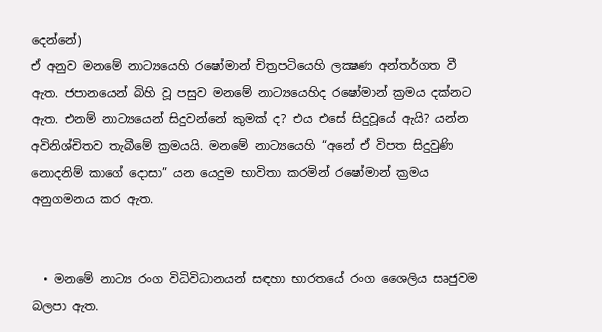දෙන්නේ)
ඒ අනුව මනමේ නාට්‍යයෙහි රෂෝමාන් චිත්‍රපටියෙහි ලක්‍ෂණ අන්තර්ගත වී ඇත. ජපානයෙන් බිහි වූ පසුව මනමේ නාට්‍යයෙහිද රෂෝමාන් ක්‍රමය දක්නට ඇත. එනම් නාට්‍යයෙන් සිදුවන්නේ කුමක් ද? එය එසේ සිදුවූයේ ඇයි? යන්න අවිනිශ්චිතව තැබීමේ ක්‍රමයයි. මනමේ නාට්‍යයෙහි “අනේ ඒ විපත සිදුවුණි නොදනිම් කාගේ දොසා” යන යෙදුම භාවිතා කරමින් රෂෝමාන් ක්‍රමය අනුගමනය කර ඇත.


  • මනමේ නාට්‍ය රංග විධිවිධානයන් සඳහා භාරතයේ රංග ශෛලිය සෘජුවම බලපා ඇත.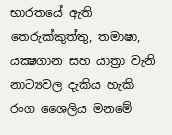භාරතයේ ඇති තෙරුක්කුත්තු, තමාෂා, යක්‍ෂගාන සහ යාත්‍රා වැනි නාට්‍යවල දැකිය හැකි රංග ශෛලිය මනමේ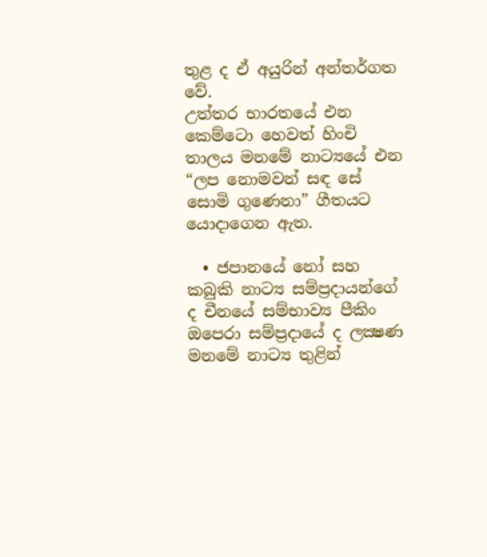තුළ ද ඒ අයුරින් අන්තර්ගත වේ.
උත්තර භාරතයේ එන කෙම්ටො හෙවත් හිංචි තාලය මනමේ නාට්‍යයේ එන “ලප නොමවන් සඳ සේ සොමි ගුණෙනා” ගීතයට යොදාගෙන ඇත.

  • ජපානයේ නෝ සහ කබුකි නාට්‍ය සම්ප්‍රදායන්ගේ ද චීනයේ සම්භාව්‍ය පීකිං ඔපෙරා සම්ප්‍රදායේ ද ලක්‍ෂණ මනමේ නාට්‍ය තුළින්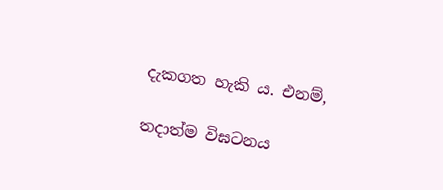දැකගත හැකි ය. එනම්,

තදාත්ම විඝටනය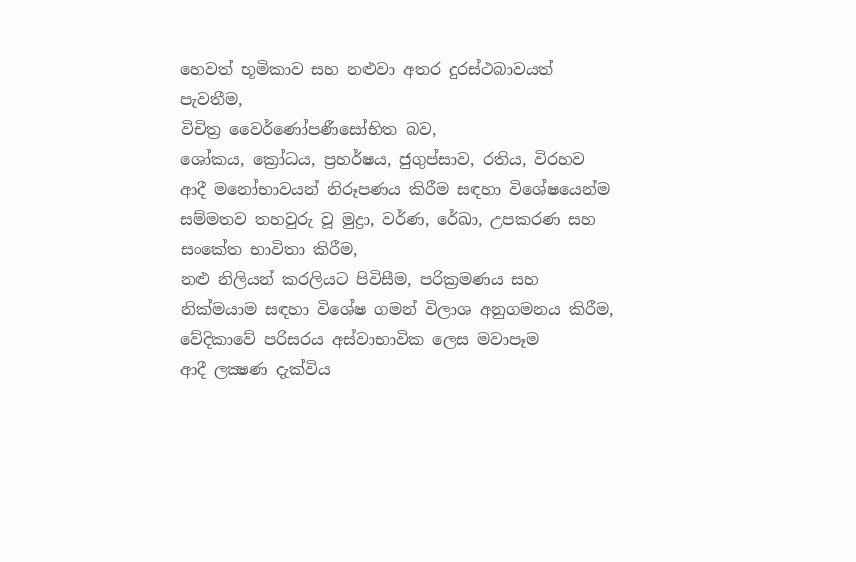හෙවත් භූමිකාව සහ නළුවා අතර දුරස්ථබාවයත් පැවතීම,
විචිත්‍ර වෛර්ණෝපණීසෝභිත බව,
ශෝකය, ක්‍රෝධය, ප්‍රහර්ෂය, ජුගුප්සාව, රතිය, විරහව ආදී මනෝභාවයන් නිරූපණය කිරීම සඳහා විශේෂයෙන්ම සම්මතව තහවුරු වූ මුද්‍රා, වර්ණ, රේඛා, උපකරණ සහ සංකේත භාවිතා කිරීම,
නළු නිලියන් කරලියට පිවිසීම, පරික්‍රමණය සහ නික්මයාම සඳහා විශේෂ ගමන් විලාශ අනුගමනය කිරීම,
වේදිකාවේ පරිසරය අස්වාභාවික ලෙස මවාපෑම
ආදී ලක්‍ෂණ දැක්විය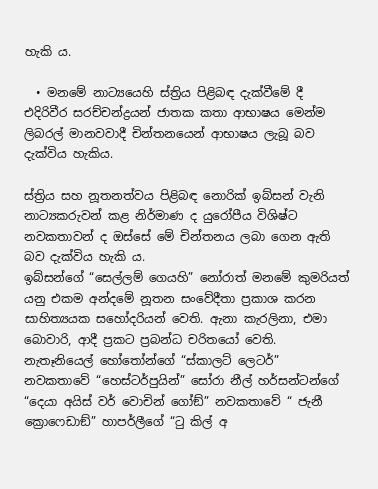හැකි ය.

  • මනමේ නාට්‍යයෙහි ස්ත්‍රිය පිළිබඳ දැක්වීමේ දී එදිරිවීර සරච්චන්ද්‍රයන් ජාතක කතා ආභාෂය මෙන්ම ලිබරල් මානවවාදී චින්තනයෙන් ආභාෂය ලැබූ බව දැක්විය හැකිය.

ස්ත්‍රිය සහ නූතනත්වය පිළිබඳ නොරික් ඉබ්සන් වැනි නාට්‍යකරුවන් කළ නිර්මාණ ද යුරෝපීය විශිෂ්ට නවකතාවන් ද ඔස්සේ මේ චින්තනය ලබා ගෙන ඇති බව දැක්විය හැකි ය.
ඉබ්සන්ගේ “සෙල්ලම් ගෙයහි” නෝරාත් මනමේ කුමරියත් යනු එකම අන්දමේ නූතන සංවේදීතා ප්‍රකාශ කරන සාහිත්‍යයක සහෝදරියන් වෙති. ඇනා කැරලිනා, එමා බොවාරි, ආදී ප්‍රකට ප්‍රබන්ධ චරිතයෝ වෙති. නැතෑනියෙල් හෝතෝන්ගේ “ස්කාලට් ලෙටර්” නවකතාවේ “හෙස්ටර්පුයින්” සෝරා නීල් හර්සන්ටන්ගේ “දෙයා අයිස් වර් වොචින් ගෝඞ්” නවකතාවේ “ ජැනී ක්‍රොෆෙඩාඞ්” හාපර්ලීගේ “ටු කිල් අ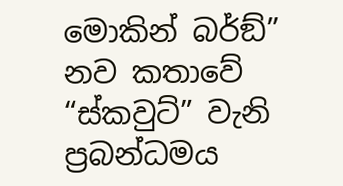මොකින් බර්ඞ්” නව කතාවේ “ස්කවුට්” වැනි ප්‍රබන්ධමය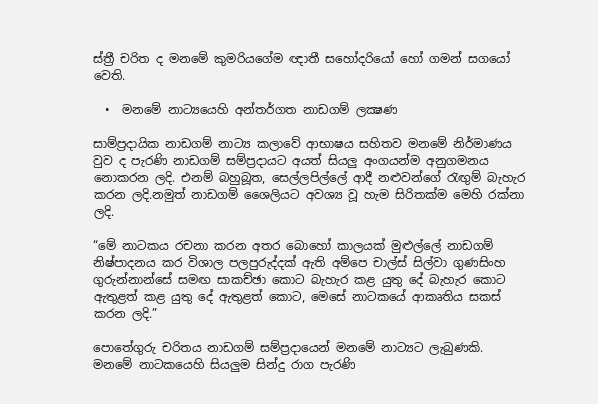ස්ත්‍රී චරිත ද මනමේ කුමරියගේම ඥාතී සහෝදරියෝ හෝ ගමන් සගයෝ වෙති.

  •  මනමේ නාට්‍යයෙහි අන්තර්ගත නාඩගම් ලක්‍ෂණ

සාම්ප්‍රදායික නාඩගම් නාට්‍ය කලාවේ ආභාෂය සහිතව මනමේ නිර්මාණය වුව ද පැරණි නාඩගම් සම්ප්‍රදායට අයත් සියලු අංගයන්ම අනුගමනය නොකරන ලදි. එනම් බහුබූත, සෙල්ලපිල්ලේ ආදී නළුවන්ගේ රැඟුම් බැහැර කරන ලදි.නමුත් නාඩගම් ශෛලියට අවශ්‍ය වූ හැම සිරිතක්ම මෙහි රක්නා ලදි.

“මේ නාටකය රචනා කරන අතර බොහෝ කාලයක් මුළුල්ලේ නාඩගම් නිෂ්පාදනය කර විශාල පලපුරුද්දක් ඇති අම්පෙ චාල්ස් සිල්වා ගුණසිංහ ගුරුන්නාන්සේ සමඟ සාකච්ඡා කොට බැහැර කළ යුතු දේ බැහැර කොට ඇතුළත් කළ යුතු දේ ඇතුළත් කොට, මෙසේ නාටකයේ ආකෘතිය සකස් කරන ලදි.”

පොතේගුරු චරිතය නාඩගම් සම්ප්‍රදායෙන් මනමේ නාට්‍යට ලැබුණකි.
මනමේ නාටකයෙහි සියලුම සින්දු රාග පැරණි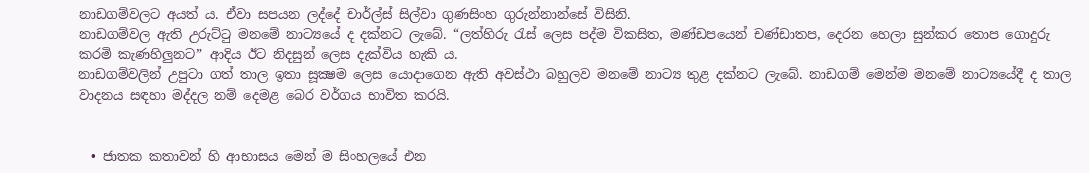නාඩගම්වලට අයත් ය. ඒවා සපයන ලද්දේ චාර්ල්ස් සිල්වා ගුණසිංහ ගුරුන්නාන්සේ විසිනි.
නාඩගම්වල ඇති උරුට්ටු මනමේ නාට්‍යයේ ද දක්නට ලැබේ. “ලත්හිරු රැස් ලෙස පද්ම විකසිත, මණ්ඩපයෙන් චණ්ඩාතප, දෙරන හෙලා සුන්කර තොප ගොදුරු කරමි කැණහිලුනට” ආදිය ඊට නිදසුන් ලෙස දැක්විය හැකි ය.
නාඩගම්වලින් උපුටා ගත් තාල ඉතා සූක්‍ෂම ලෙස යොදාගෙන ඇති අවස්ථා බහුලව මනමේ නාට්‍ය තුළ දක්නට ලැබේ. නාඩගම් මෙන්ම මනමේ නාට්‍යයේදී ද තාල වාදනය සඳහා මද්දල නම් දෙමළ බෙර වර්ගය භාවිත කරයි.


  • ජාතක කතාවන් හි ආභාසය මෙන් ම සිංහලයේ එන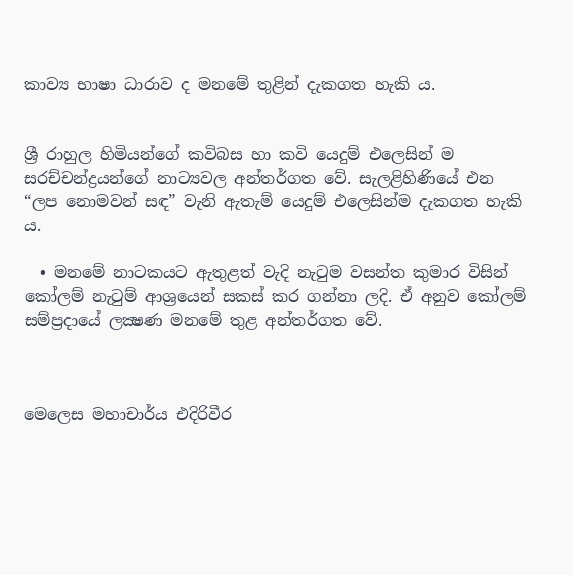කාව්‍ය භාෂා ධාරාව ද මනමේ තුළින් දැකගත හැකි ය.


ශ්‍රී රාහුල හිමියන්ගේ කවිබස හා කවි යෙදුම් එලෙසින් ම සරච්චන්ද්‍රයන්ගේ නාට්‍යවල අන්තර්ගත වේ. සැලළිහිණියේ එන “ලප නොමවන් සඳ” වැනි ඇතැම් යෙදුම් එලෙසින්ම දැකගත හැකි ය.

  • මනමේ නාටකයට ඇතුළත් වැදි නැටුම වසන්ත කුමාර විසින් කෝලම් නැටුම් ආශ්‍රයෙන් සකස් කර ගන්නා ලදි. ඒ අනුව කෝලම් සම්ප්‍රදායේ ලක්‍ෂණ මනමේ තුළ අන්තර්ගත වේ.



මෙලෙස මහාචාර්ය එදිරිවීර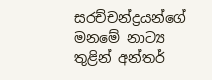සරච්චන්ද්‍රයන්ගේ මනමේ නාට්‍ය තුළින් අන්තර්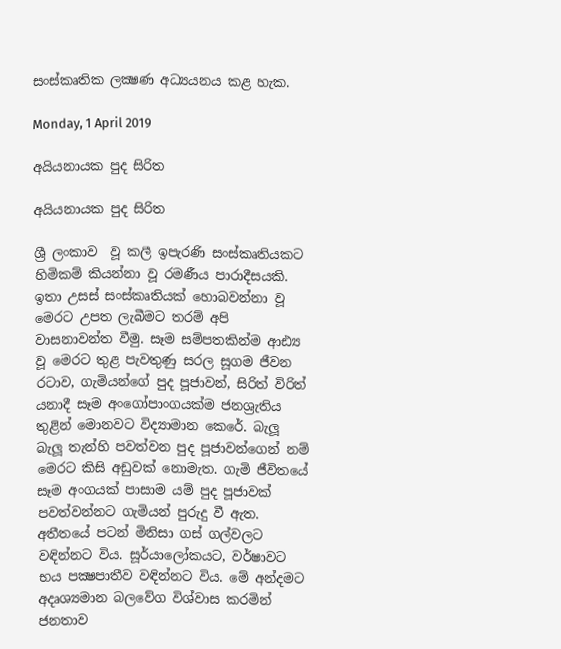සංස්කෘතික ලක්‍ෂණ අධ්‍යයනය කළ හැක.

Monday, 1 April 2019

අයියනායක පුද සිරිත

අයියනායක පුද සිරිත

ශ්‍රී ලංකාව  වූ කලී ඉපැරණි සංස්කෘතියකට හිමිකම් කියන්නා වූ රමණීය පාරාදීසයකි. ඉතා උසස් සංස්කෘතියක් හොබවන්නා වූ මෙරට උපත ලැබීමට තරම් අපි වාසනාවන්ත වීමු. සෑම සම්පතකින්ම ආඪ්‍ය වූ මෙරට තුළ පැවතුණු සරල සූගම ජීවන රටාව, ගැමියන්ගේ පුද පූජාවන්, සිරිත් විරිත් යනාදී සෑම අංගෝපාංගයක්ම ජනශ්‍රැතිය තුළින් මොනවට විද්‍යාමාන කෙරේ. බැලූ බැලූ තැන්හි පවත්වන පුද පූජාවන්ගෙන් නම් මෙරට කිසි අඩුවක් නොමැත. ගැමි ජීවිතයේ සෑම අංගයක් පාසාම යම් පුද පූජාවක් පවත්වන්නට ගැමියන් පුරුදු වී ඇත. අතීතයේ පටන් මිනිසා ගස් ගල්වලට වඳින්නට විය. සූර්යාලෝකයට, වර්ෂාවට භය පක්‍ෂපාතීව වඳින්නට විය. මේ අන්දමට අදෘශ්‍යමාන බලවේග විශ්වාස කරමින් ජනතාව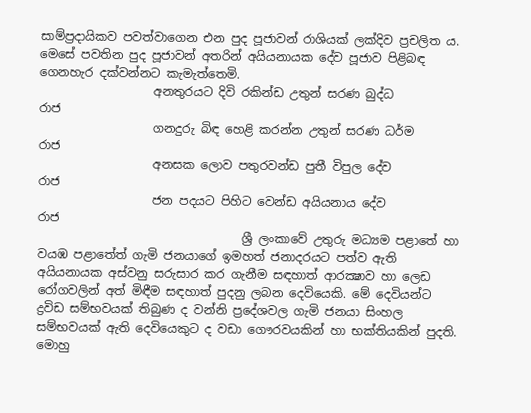සාම්ප්‍රදායිකව පවත්වාගෙන එන පුද පූජාවන් රාශියක් ලක්දිව ප්‍රචලිත ය. මෙසේ පවතින පුද පූජාවන් අතරින් අයියනායක දේව පූජාව පිළිබඳ ගෙනහැර දක්වන්නට කැමැත්තෙමි.
                   අනතුරයට දිවි රකින්ඩ උතුන් සරණ බුද්ධ                රාජ
                   ගනදුරු බිඳ හෙළි කරන්න උතුන් සරණ ධර්ම            රාජ
                   අනසක ලොව පතුරවන්ඩ පුතී විපුල දේව                රාජ
                   ජන පදයට පිහිට වෙන්ඩ අයියනාය දේව                 රාජ
                                  ශ්‍රී ලංකාවේ උතුරු මධ්‍යම පළාතේ හා වයඹ පළාතේත් ගැමි ජනයාගේ ඉමහත් ජනාදරයට පත්ව ඇති අයියනායක අස්වනු සරුසාර කර ගැනීම සඳහාත් ආරක්‍ෂාව හා ලෙඩ රෝගවලින් අත් මිඳීම සඳහාත් පුදනු ලබන දෙවියෙකි. මේ දෙවියන්ට ද්‍රවිඩ සම්භවයක් තිබුණ ද වන්නි ප්‍රදේශවල ගැමි ජනයා සිංහල සම්භවයක් ඇති දෙවියෙකුට ද වඩා ගෞරවයකින් හා භක්තියකින් පුදති. මොහු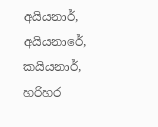අයියනාර්, අයියනාරේ, කයියනාර්, හරිහර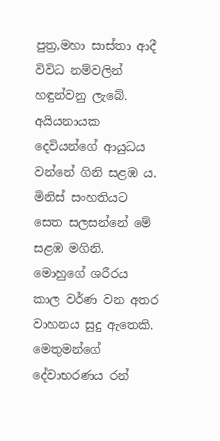පුත්‍ර,මහා සාස්තා ආදී විවිධ නම්වලින් හඳුන්වනු ලැබේ. අයියනායක දෙවියන්ගේ ආයුධය වන්නේ ගිනි සළඹ ය. මිනිස් සංහතියට සෙත සලසන්නේ මේ සළඹ මගිනි. මොහුගේ ශරීරය කාල වර්ණ වන අතර වාහනය සුදු ඇතෙකි. මෙතුමන්ගේ දේවාභරණය රන්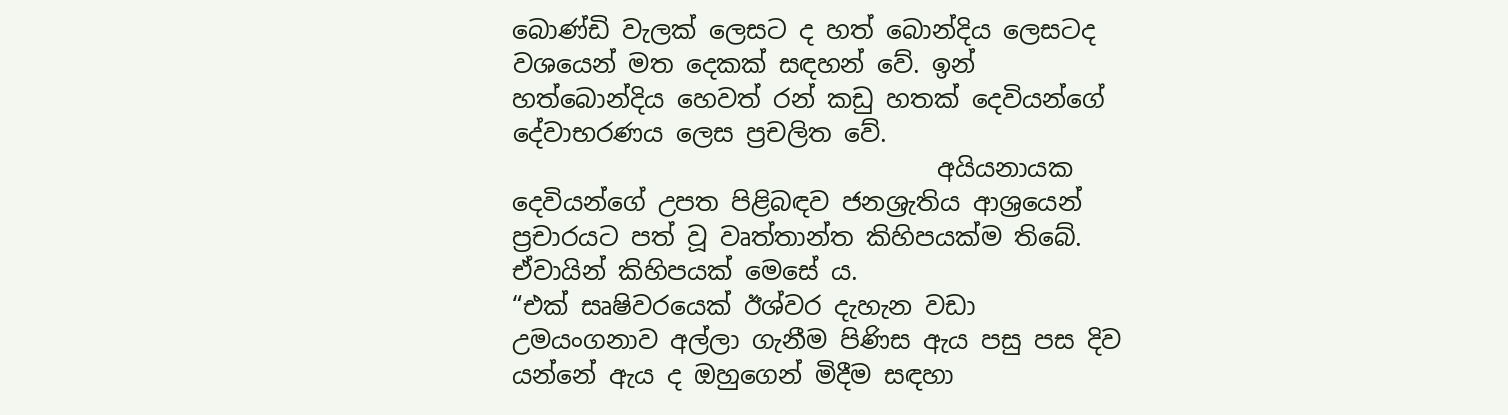බොණ්ඩි වැලක් ලෙසට ද හත් බොන්දිය ලෙසටද වශයෙන් මත දෙකක් සඳහන් වේ. ඉන් හත්බොන්දිය හෙවත් රන් කඩු හතක් දෙවියන්ගේ දේවාභරණය ලෙස ප්‍රචලිත වේ.
                                  අයියනායක දෙවියන්ගේ උපත පිළිබඳව ජනශ්‍රැතිය ආශ්‍රයෙන් ප්‍රචාරයට පත් වූ වෘත්තාන්ත කිහිපයක්ම තිබේ. ඒවායින් කිහිපයක් මෙසේ ය.
“එක් සෘෂිවරයෙක් ඊශ්වර දැහැන වඩා උමයංගනාව අල්ලා ගැනීම පිණිස ඇය පසු පස දිව යන්නේ ඇය ද ඔහුගෙන් මිදීම සඳහා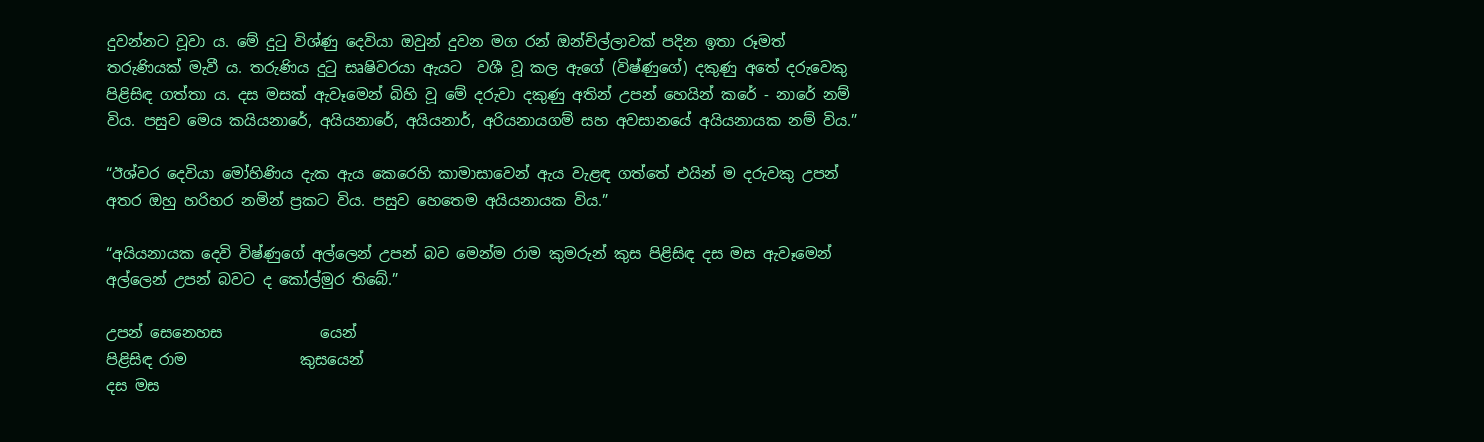දුවන්නට වූවා ය. මේ දුටු විශ්ණු දෙවියා ඔවුන් දුවන මග රන් ඔන්චිල්ලාවක් පදින ඉතා රූමත් තරුණියක් මැවී ය. තරුණිය දුටු සෘෂිවරයා ඇයට  වශී වූ කල ඇගේ (විෂ්ණුගේ) දකුණු අතේ දරුවෙකු පිළිසිඳ ගත්තා ය. දස මසක් ඇවෑමෙන් බිහි වූ මේ දරුවා දකුණු අතින් උපන් හෙයින් කරේ - නාරේ නම් විය. පසුව මෙය කයියනාරේ, අයියනාරේ, අයියනාර්, අරියනායගම් සහ අවසානයේ අයියනායක නම් විය.”

“ඊශ්වර දෙවියා මෝහිණිය දැක ඇය කෙරෙහි කාමාසාවෙන් ඇය වැළඳ ගත්තේ එයින් ම දරුවකු උපන් අතර ඔහු හරිහර නමින් ප්‍රකට විය. පසුව හෙතෙම අයියනායක විය.”

“අයියනායක දෙවි විෂ්ණුගේ අල්ලෙන් උපන් බව මෙන්ම රාම කුමරුන් කුස පිළිසිඳ දස මස ඇවෑමෙන් අල්ලෙන් උපන් බවට ද කෝල්මුර තිබේ.”

උපන් සෙනෙහස             යෙන්
පිළිසිඳ රාම               කුසයෙන්
දස මස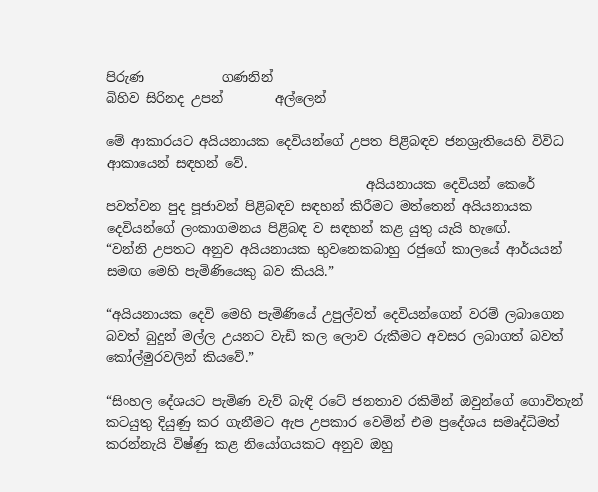පිරුණ            ගණනින්
බිහිව සිරිනද උපන්        අල්ලෙන්

මේ ආකාරයට අයියනායක දෙවියන්ගේ උපත පිළිබඳව ජනශ්‍රැතියෙහි විවිධ ආකායෙන් සඳහන් වේ.
                                        අයියනායක දෙවියන් කෙරේ පවත්වන පුද පූජාවන් පිළිබඳව සඳහන් කිරීමට මත්තෙන් අයියනායක දෙවියන්ගේ ලංකාගමනය පිළිබඳ ව සඳහන් කළ යුතු යැයි හැඟේ.
“වන්නි උපතට අනුව අයියනායක භුවනෙකබාහු රජුගේ කාලයේ ආර්යයන් සමඟ මෙහි පැමිණියෙකු බව කියයි.”

“අයියනායක දෙවි මෙහි පැමිණියේ උපුල්වත් දෙවියන්ගෙන් වරම් ලබාගෙන බවත් බුදුන් මල්ල උයනට වැඩි කල ලොව රුකීමට අවසර ලබාගත් බවත් කෝල්මුරවලින් කියවේ.”

“සිංහල දේශයට පැමිණ වැව් බැඳි රටේ ජනතාව රකිමින් ඔවුන්ගේ ගොවිතැන් කටයුතු දියුණු කර ගැනීමට ඇප උපකාර වෙමින් එම ප්‍රදේශය සමෘද්ධිමත් කරන්නැයි විෂ්ණු කළ නියෝගයකට අනුව ඔහු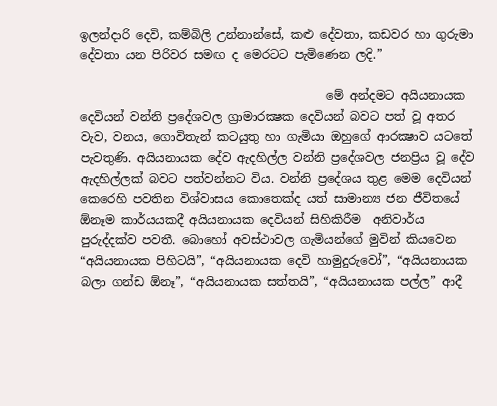ඉලන්දාරි දෙවි, කම්බිලි උන්නාන්සේ, කළු දේවතා, කඩවර හා ගුරුමා දේවතා යන පිරිවර සමඟ ද මෙරටට පැමිණෙන ලදි.”

                                         මේ අන්දමට අයියනායක දෙවියන් වන්නි ප්‍රදේශවල ග්‍රාමාරක්‍ෂක දෙවියන් බවට පත් වූ අතර වැව, වනය, ගොවිතැන් කටයුතු හා ගැමියා ඔහුගේ ආරක්‍ෂාව යටතේ පැවතුණි. අයියනායක දේව ඇදහිල්ල වන්නි ප්‍රදේශවල ජනප්‍රිය වූ දේව ඇදහිල්ලක් බවට පත්වන්නට විය. වන්නි ප්‍රදේශය තුළ මෙම දෙවියන් කෙරෙහි පවතින විශ්වාසය කොතෙක්ද යත් සාමාන්‍ය ජන ජීවිතයේ ඕනෑම කාර්යයකදී අයියනායක දෙවියන් සිහිකිරීම  අනිවාර්ය පුරුද්දක්ව පවතී. බොහෝ අවස්ථාවල ගැමියන්ගේ මුවින් කියවෙන “අයියනායක පිහිටයි”, “අයියනායක දෙවි හාමුදුරුවෝ”, “අයියනායක බලා ගන්ඩ ඕනෑ”, “අයියනායක සත්තයි”, “අයියනායක පල්ල” ආදී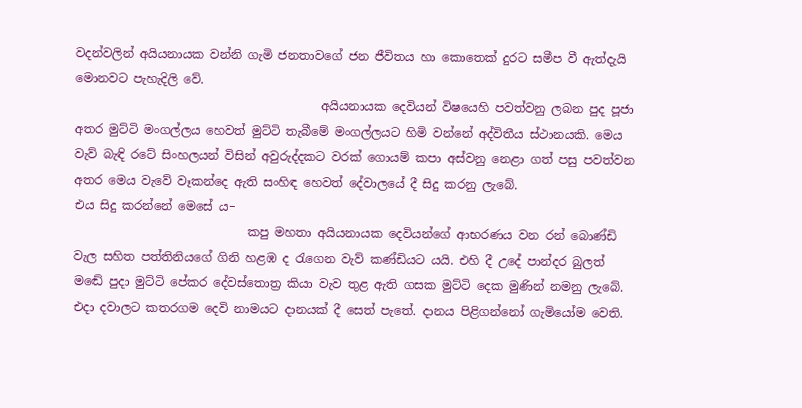වදන්වලින් අයියනායක වන්නි ගැමි ජනතාවගේ ජන ජීවිතය හා කොතෙක් දුරට සමීප වී ඇත්දැයි මොනවට පැහැදිලි වේ.
                                         අයියනායක දෙවියන් විෂයෙහි පවත්වනු ලබන පුද පූජා අතර මුට්ටි මංගල්ලය හෙවත් මුට්ටි තැබීමේ මංගල්ලයට හිමි වන්නේ අද්විතීය ස්ථානයකි. මෙය වැව් බැඳි රටේ සිංහලයන් විසින් අවුරුද්දකට වරක් ගොයම් කපා අස්වනු නෙළා ගත් පසු පවත්වන අතර මෙය වැවේ වෑකන්දෙ ඇති සංහිඳ හෙවත් දේවාලයේ දී සිදු කරනු ලැබේ.
එය සිදු කරන්නේ මෙසේ ය−
                             කපු මහතා අයියනායක දෙවියන්ගේ ආභරණය වන රන් බොණ්ඩි වැල සහිත පත්තිනියගේ ගිනි හළඹ ද රැගෙන වැව් කණ්ඩියට යයි. එහි දී උදේ පාන්දර බුලත් මඬේ පුදා මුට්ටි පේකර දේවස්තොත්‍ර කියා වැව තුළ ඇති ගසක මුට්ටි දෙක මුණින් නමනු ලැබේ. එදා දවාලට කතරගම දෙවි නාමයට දානයක් දී සෙත් පැතේ. දානය පිළිගන්නෝ ගැමියෝම වෙති.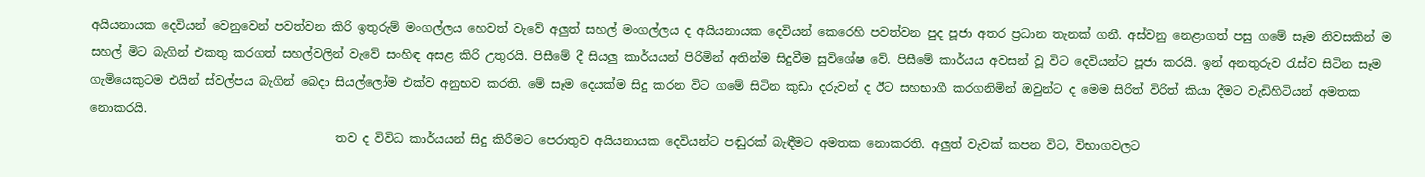අයියනායක දෙවියන් වෙනුවෙන් පවත්වන කිරි ඉතුරුම් මංගල්ලය හෙවත් වැවේ අලුත් සහල් මංගල්ලය ද අයියනායක දෙවියන් කෙරෙහි පවත්වන පුද පූජා අතර ප්‍රධාන තැනක් ගනී. අස්වනු නෙළාගත් පසු ගමේ සෑම නිවසකින් ම සහල් මිට බැගින් එකතු කරගත් සහල්වලින් වැවේ සංහිඳ අසළ කිරි උතුරයි. පිසීමේ දී සියලු කාර්යයන් පිරිමින් අතින්ම සිදුවීම සුවිශේෂ වේ. පිසීමේ කාර්යය අවසන් වූ විට දෙවියන්ට පූජා කරයි. ඉන් අනතුරුව රැස්ව සිටින සෑම ගැමියෙකුටම එයින් ස්වල්පය බැගින් බෙදා සියල්ලෝම එක්ව අනුභව කරති. මේ සෑම දෙයක්ම සිදු කරන විට ගමේ සිටින කුඩා දරුවන් ද ඊට සහභාගී කරගනිමින් ඔවුන්ට ද මෙම සිරිත් විරිත් කියා දීමට වැඩිහිටියන් අමතක නොකරයි.
                                         තව ද විවිධ කාර්යයන් සිදු කිරීමට පෙරාතුව අයියනායක දෙවියන්ට පඬුරක් බැඳීමට අමතක නොකරති. අලුත් වැවක් කපන විට, විභාගවලට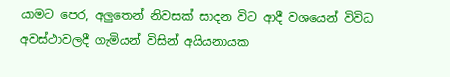යාමට පෙර, අලුතෙන් නිවසක් සාදන විට ආදී වශයෙන් විවිධ අවස්ථාවලදී ගැමියන් විසින් අයියනායක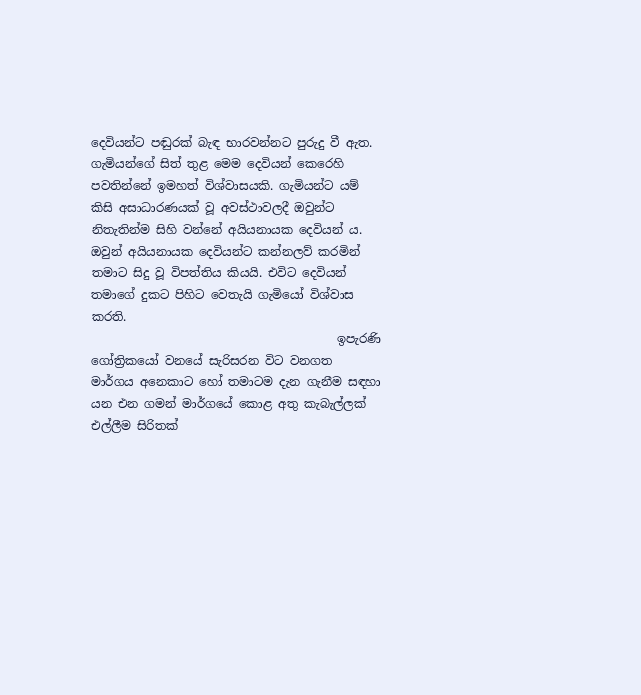දෙවියන්ට පඬුරක් බැඳ භාරවන්නට පුරුදු වී ඇත. ගැමියන්ගේ සිත් තුළ මෙම දෙවියන් කෙරෙහි පවතින්නේ ඉමහත් විශ්වාසයකි. ගැමියන්ට යම් කිසි අසාධාරණයක් වූ අවස්ථාවලදී ඔවුන්ට නිතැතින්ම සිහි වන්නේ අයියනායක දෙවියන් ය. ඔවුන් අයියනායක දෙවියන්ට කන්නලව් කරමින් තමාට සිදු වූ විපත්තිය කියයි. එවිට දෙවියන් තමාගේ දුකට පිහිට වෙතැයි ගැමියෝ විශ්වාස කරති.
                                         ඉපැරණි ගෝත්‍රිකයෝ වනයේ සැරිසරන විට වනගත මාර්ගය අනෙකාට හෝ තමාටම දැන ගැනීම සඳහා යන එන ගමන් මාර්ගයේ කොළ අතු කැබැල්ලක් එල්ලීම සිරිතක්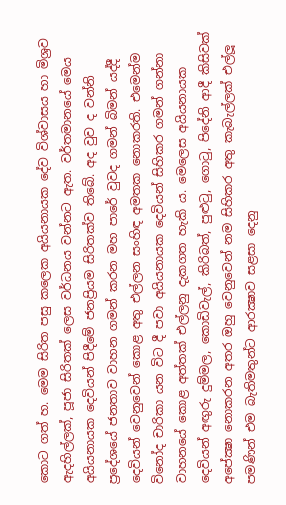කොට ගත් හ. මෙම සිරිත පසු කලෙක අයියනායක දේව විශ්වාසය හා මිශ්‍රව ඇදහිල්ලක්, පූජා සිරිතක් ලෙස වර්ධනය වන්නට ඇත. වර්තමානයේ මෙය අයියනායක දෙවියන් පිදීමේ ජනප්‍රියම සිරිතක්ව තිබේ. අද වුව ද වන්නි ප්‍රදේශයේ ජනතාව වාහන ගමන් කරන මහ පාරේ වුවද ගමන් බිමන් යද්දී දෙවියන් වෙනුවෙන් කොළ අතු එල්ලන සංහිඳ අමතක නොකරති. එමෙන්ම විනෝද චාරිකා යන විට දී පවා අයියනායක දෙවියන් සිහිකර ගමන් ගන්නා වාහනයේ කොළ අත්තක් එල්ලනු දැකගත හැකි ය. මෙලෙස අයියනායක දෙවියන් අඟුරු දුම්මල, කොඩිවැල්, කිරිබත්, පුළුටු, ගොටු, පිදේනි ආදී කිසිවක් අපේක්‍ෂා නොකරන අතර ඔහු වෙනුවෙන් නම සිහිකර අතු කැබැල්ලක් එල්ලූ පමණින් එම බැතිමතුන්ට ආරක්‍ෂාව සළසා දෙනු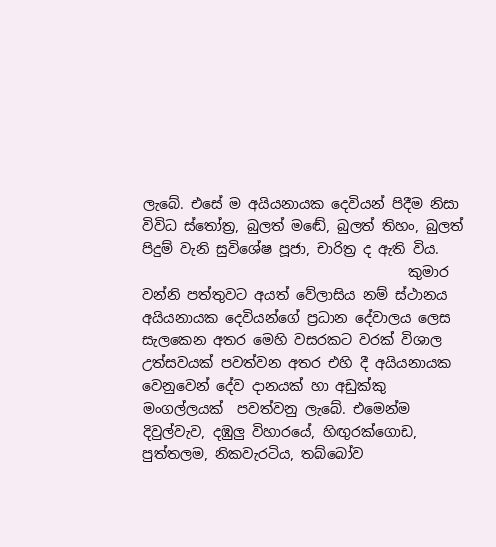ලැබේ. එසේ ම අයියනායක දෙවියන් පිදීම නිසා විවිධ ස්තෝත්‍ර, බුලත් මඬේ, බුලත් තිහං, බුලත් පිදුම් වැනි සුවිශේෂ පූජා, චාරිත්‍ර ද ඇති විය.
                                      කුමාර වන්නි පත්තුවට අයත් වේලාසිය නම් ස්ථානය අයියනායක දෙවියන්ගේ ප්‍රධාන දේවාලය ලෙස සැලකෙන අතර මෙහි වසරකට වරක් විශාල උත්සවයක් පවත්වන අතර එහි දී අයියනායක වෙනුවෙන් දේව දානයක් හා අඩුක්කු මංගල්ලයක්  පවත්වනු ලැබේ. එමෙන්ම දිවුල්වැව, දඹුලු විහාරයේ, හිඟුරක්ගොඩ, පුත්තලම, නිකවැරටිය, තබ්බෝව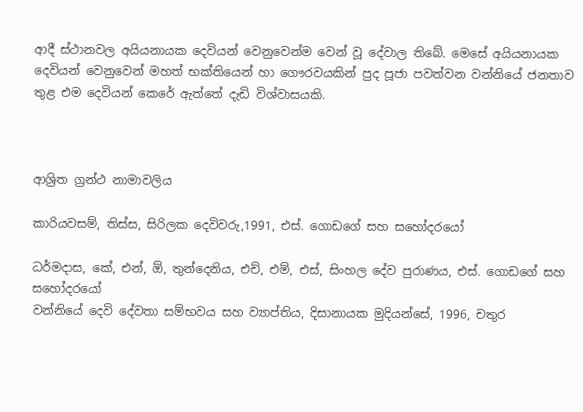ආදී ස්ථානවල අයියනායක දෙවියන් වෙනුවෙන්ම වෙන් වූ දේවාල තිබේ. මෙසේ අයියනායක දෙවියන් වෙනුවෙන් මහත් භක්තියෙන් හා ගෞරවයකින් පුද පූජා පවත්වන වන්නියේ ජනතාව තුළ එම දෙවියන් කෙරේ ඇත්තේ දැඩි විශ්වාසයකි.



ආශ්‍රිත ග්‍රන්ථ නාමාවලිය

කාරියවසම්, තිස්ස, සිරිලක දෙවිවරු,1991, එස්. ගොඩගේ සහ සහෝදරයෝ

ධර්මදාස, කේ, එන්, ඕ, තුන්දෙනිය, එච්, එම්, එස්, සිංහල දේව පුරාණය, එස්. ගොඩගේ සහ සහෝදරයෝ
වන්නියේ දෙවි දේවතා සම්භවය සහ ව්‍යාප්තිය, දිසානායක මුදියන්සේ, 1996, චතුර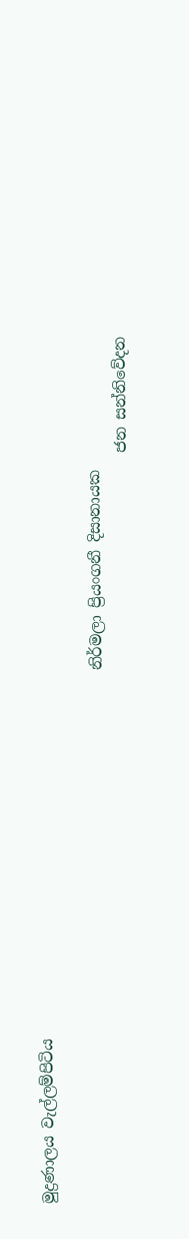මුද්‍රණාලය වැල්ලම්පිටිය

                                                                       නිර්මලා ප්‍රියංගනී දිසානායක
                                                                                                    ජන සන්නිවේදන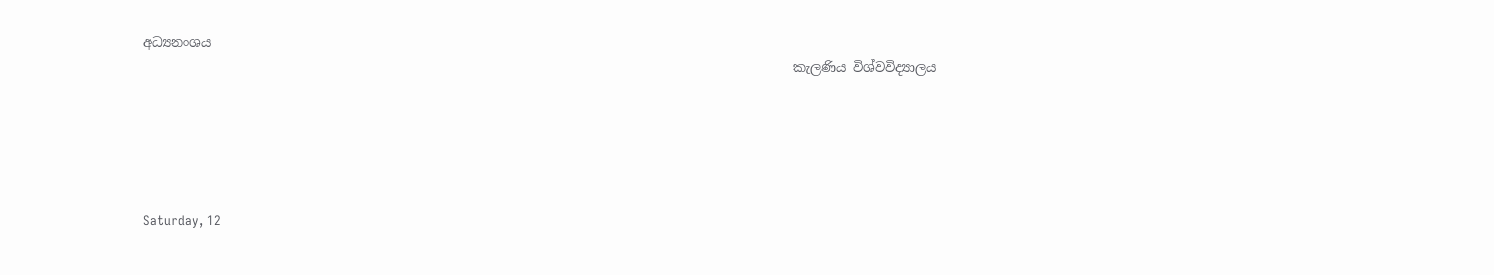අධ්‍යනංශය
                                                                                                    කැලණිය විශ්වවිද්‍යාලය





Saturday, 12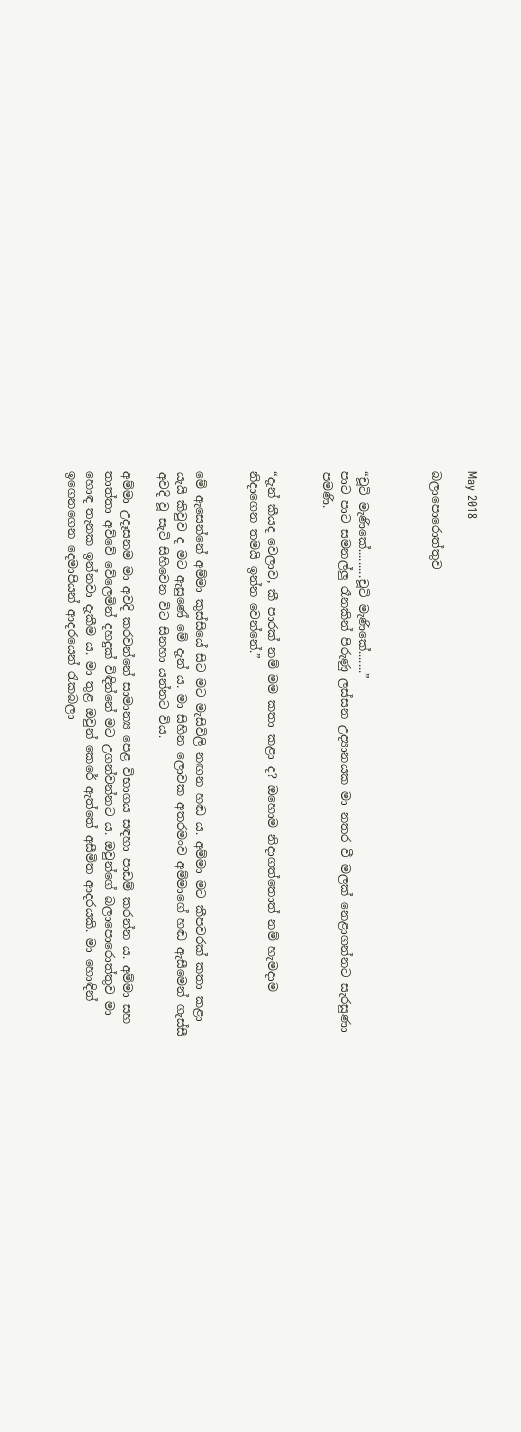May 2018

බලාපොරොත්තුව



“චූටි මැණිකේ.........චූටි මැණිකේ.......”
පාට පාට සමනල්ලු රෑනකින් පිරුණු ලස්සන උද්‍යානයක මා නතර වී මලක් නෙළාගන්නට සැරසුණා පමණි.


“දැන් කීයද වෙලාව, කී පාරක් නම් මම කතා කළා ද? ඔහොම නිදාගත්තොත් නම් හැමදාම නිදාගෙන තමයි ඉන්න වෙන්නේ.”


මේ ඇසෙන්නේ අම්මා කුස්සියේ සිට මට මැසිවිලි නඟන හඬ ය. අම්මා මට කීපවරක් කතා කළා යැයි කිවුව ද මට ඇසුණේ මේ දැන් ය. මා සිහින ලොවක අතරමංව අම්මාගේ හඬ ඇසීමෙන් ගැස්සී අවදි වූ සැටි සිහිවෙන විට සිනහා යන්නට විය.

අම්මා උදෑසනම මා අවදි කරවන්නේ සාමාන්‍ය පෙළ විභාගය සඳහා පාඩම් කරන්න ය. අම්මා සහ තාත්තා අව්වේ වේලෙමින් දහදුක් විඳින්නේ මට උගන්වන්නට ය. ඔවුන්ගේ බලාපොරොත්තුව මා හොඳ තැනක ඉන්නවා දැකීම ය. මා තුළ ඔවුන් කෙරේ ඇත්තේ අසීමිත ආදරයකි. මා හොඳින් ඉගෙනගෙන දෙමාපියන් ආදරයෙන් රැකබලා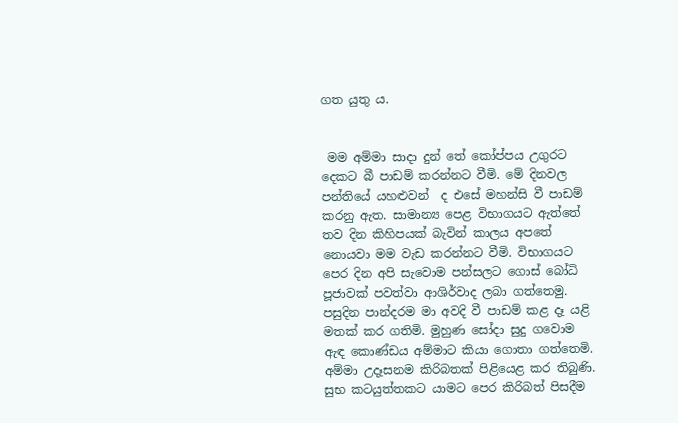ගත යුතු ය.


 මම අම්මා සාදා දුන් තේ කෝප්පය උගුරට දෙකට බී පාඩම් කරන්නට වීමි. මේ දිනවල පන්තියේ යහළුවන්  ද එසේ මහන්සි වී පාඩම් කරනු ඇත. සාමාන්‍ය පෙළ විභාගයට ඇත්තේ තව දින කිහිපයක් බැවින් කාලය අපතේ නොයවා මම වැඩ කරන්නට වීමි. විභාගයට පෙර දින අපි සැවොම පන්සලට ගොස් බෝධි පූජාවක් පවත්වා ආශිර්වාද ලබා ගත්තෙමු. පසුදින පාන්දරම මා අවදි වී පාඩම් කළ දෑ යළි මතක් කර ගතිමි. මුහුණ සෝදා සුදු ගවොම ඇඳ කොණ්ඩය අම්මාට කියා ගොතා ගත්තෙමි. අම්මා උදෑසනම කිරිබතක් පිළියෙළ කර තිබුණි. සුභ කටයුත්තකට යාමට පෙර කිරිබත් පිසදීම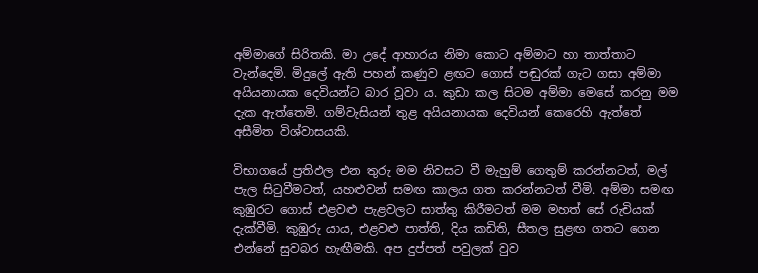අම්මාගේ සිරිතකි. මා උදේ ආහාරය නිමා කොට අම්මාට හා තාත්තාට වැන්දෙමි. මිදුලේ ඇති පහන් කණුව ළඟට ගොස් පඬුරක් ගැට ගසා අම්මා අයියනායක දෙවියන්ට බාර වූවා ය. කුඩා කල සිටම අම්මා මෙසේ කරනු මම දැක ඇත්තෙමි. ගම්වැසියන් තුළ අයියනායක දෙවියන් කෙරෙහි ඇත්තේ අසීමිත විශ්වාසයකි.

විභාගයේ ප්‍රතිඵල එන තුරු මම නිවසට වී මැහුම් ගෙතුම් කරන්නටත්, මල් පැල සිටුවීමටත්, යහළුවන් සමඟ කාලය ගත කරන්නටත් වීමි. අම්මා සමඟ කුඹුරට ගොස් එළවළු පැළවලට සාත්තු කිරීමටත් මම මහත් සේ රුචියක් දැක්වීමි. කුඹුරු යාය, එළවළු පාත්ති, දිය කඩිති, සීතල සුළඟ ගතට ගෙන එන්නේ සුවබර හැඟීමකි. අප දුප්පත් පවුලක් වුව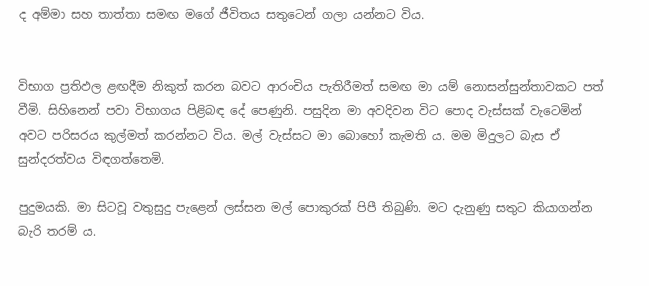ද අම්මා සහ තාත්තා සමඟ මගේ ජීවිතය සතුටෙන් ගලා යන්නට විය.


විභාග ප්‍රතිඵල ළඟදීම නිකුත් කරන බවට ආරංචිය පැතිරීමත් සමඟ මා යම් නොසන්සුන්තාවකට පත් වීමි. සිහිනෙන් පවා විභාගය පිළිබඳ දේ පෙණුනි. පසුදින මා අවදිවන විට පොද වැස්සක් වැටෙමින් අවට පරිසරය කුල්මත් කරන්නට විය. මල් වැස්සට මා බොහෝ කැමති ය. මම මිදුලට බැස ඒ සුන්දරත්වය විඳගත්තෙමි.

පුදුමයකි. මා සිටවූ වතුසුදු පැළෙන් ලස්සන මල් පොකුරක් පිපී තිබුණි. මට දැනුණු සතුට කියාගන්න බැරි තරම් ය.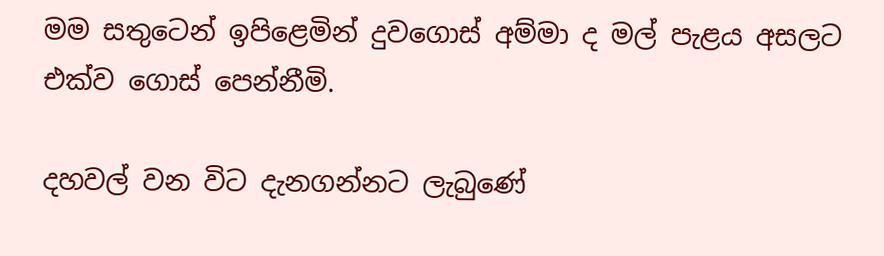මම සතුටෙන් ඉපිළෙමින් දුවගොස් අම්මා ද මල් පැළය අසලට එක්ව ගොස් පෙන්නීමි.

දහවල් වන විට දැනගන්නට ලැබුණේ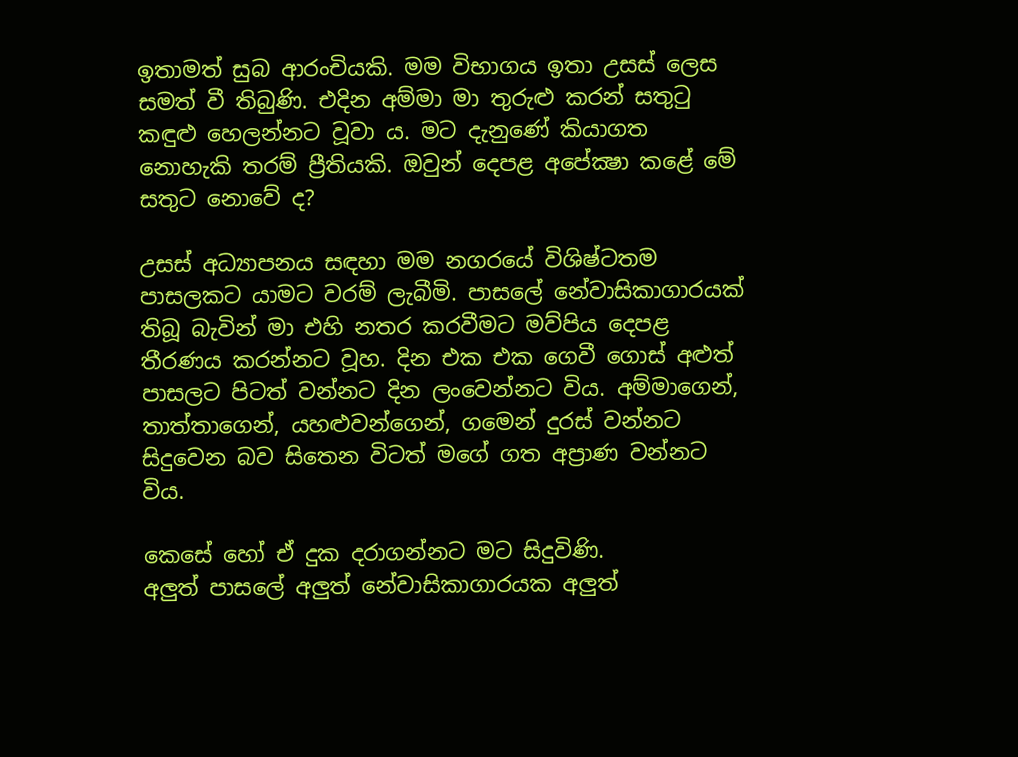ඉතාමත් සුබ ආරංචියකි. මම විභාගය ඉතා උසස් ලෙස සමත් වී තිබුණි. එදින අම්මා මා තුරුළු කරන් සතුටු කඳුළු හෙලන්නට වූවා ය. මට දැනුණේ කියාගත නොහැකි තරම් ප්‍රීතියකි. ඔවුන් දෙපළ අපේක්‍ෂා කළේ මේ සතුට නොවේ ද?

උසස් අධ්‍යාපනය සඳහා මම නගරයේ විශිෂ්ටතම පාසලකට යාමට වරම් ලැබීමි. පාසලේ නේවාසිකාගාරයක් තිබූ බැවින් මා එහි නතර කරවීමට මව්පිය දෙපළ තීරණය කරන්නට වූහ. දින එක එක ගෙවී ගොස් අළුත් පාසලට පිටත් වන්නට දින ලංවෙන්නට විය. අම්මාගෙන්, තාත්තාගෙන්, යහළුවන්ගෙන්, ගමෙන් දුරස් වන්නට සිදුවෙන බව සිතෙන විටත් මගේ ගත අප්‍රාණ වන්නට විය.

කෙසේ හෝ ඒ දුක දරාගන්නට මට සිදුවිණි.
අලුත් පාසලේ අලුත් නේවාසිකාගාරයක අලුත්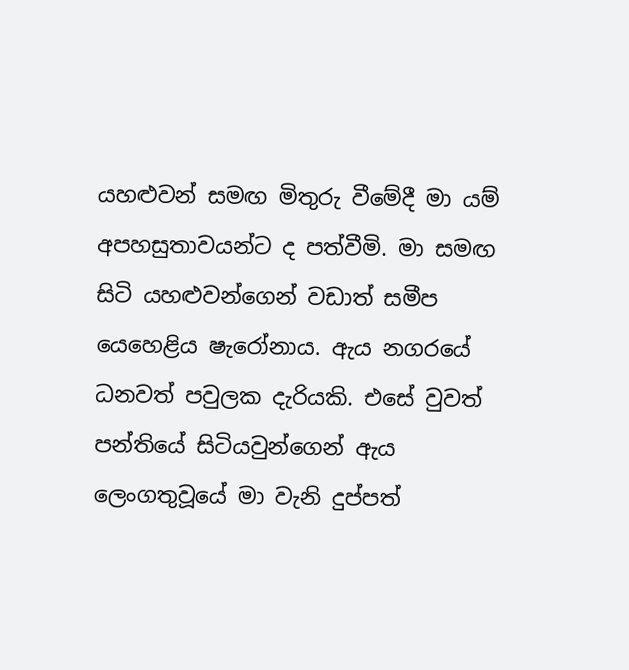යහළුවන් සමඟ මිතුරු වීමේදී මා යම් අපහසුතාවයන්ට ද පත්වීමි. මා සමඟ සිටි යහළුවන්ගෙන් වඩාත් සමීප යෙහෙළිය ෂැරෝනාය. ඇය නගරයේ ධනවත් පවුලක දැරියකි. එසේ වුවත් පන්තියේ සිටියවුන්ගෙන් ඇය ලෙංගතුවූයේ මා වැනි දුප්පත්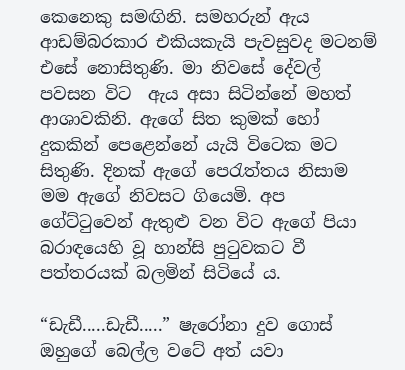කෙනෙකු සමඟිනි. සමහරුන් ඇය ආඩම්බරකාර එකියකැයි පැවසුවද මටනම් එසේ නොසිතුණි. මා නිවසේ දේවල් පවසන විට  ඇය අසා සිටින්නේ මහත් ආශාවකිනි. ඇගේ සිත කුමක් හෝ දුකකින් පෙළෙන්නේ යැයි විටෙක මට සිතුණි. දිනක් ඇගේ පෙරැත්තය නිසාම මම ඇගේ නිවසට ගියෙමි. අප ගේට්ටුවෙන් ඇතුළු වන විට ඇගේ පියා බරාඳයෙහි වූ හාන්සි පුටුවකට වී පත්තරයක් බලමින් සිටියේ ය.

“ඩැඩී.....ඩැඩී.....” ෂැරෝනා දුව ගොස් ඔහුගේ බෙල්ල වටේ අත් යවා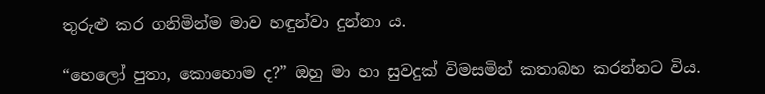තුරුළු කර ගනිමින්ම මාව හඳුන්වා දුන්නා ය.

“හෙලෝ පුතා, කොහොම ද?” ඔහු මා හා සුවදුක් විමසමින් කතාබහ කරන්නට විය.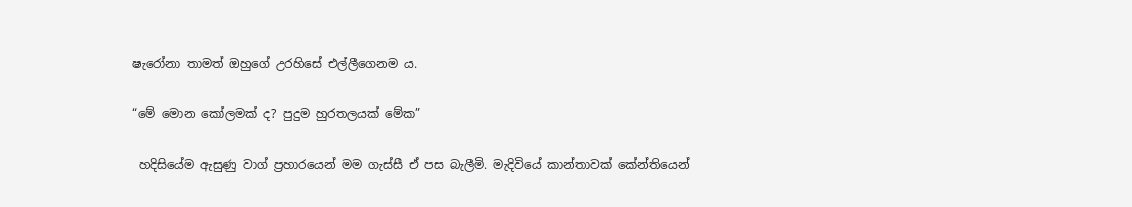ෂැරෝනා තාමත් ඔහුගේ උරහිසේ එල්ලීගෙනම ය.

“මේ මොන කෝලමක් ද? පුදුම හුරතලයක් මේක”

 හදිසියේම ඇසුණු වාග් ප්‍රහාරයෙන් මම ගැස්සී ඒ පස බැලීමි. මැදිවියේ කාන්තාවක් කේන්තියෙන්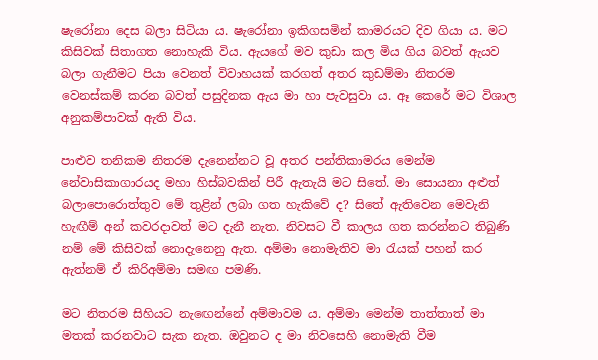ෂැරෝනා දෙස බලා සිටියා ය. ෂැරෝනා ඉකිගසමින් කාමරයට දිව ගියා ය. මට කිසිවක් සිතාගත නොහැකි විය. ඇයගේ මව කුඩා කල මිය ගිය බවත් ඇයව බලා ගැනීමට පියා වෙනත් විවාහයක් කරගත් අතර කුඩම්මා නිතරම වෙනස්කම් කරන බවත් පසුදිනක ඇය මා හා පැවසුවා ය. ඈ කෙරේ මට විශාල අනුකම්පාවක් ඇති විය.

පාළුව තනිකම නිතරම දැනෙන්නට වූ අතර පන්තිකාමරය මෙන්ම නේවාසිකාගාරයද මහා හිස්බවකින් පිරී ඇතැයි මට සිතේ. මා සොයනා අළුත් බලාපොරොත්තුව මේ තුළින් ලබා ගත හැකිවේ ද? සිතේ ඇතිවෙන මෙවැනි හැඟීම් අන් කවරදාවත් මට දැනී නැත. නිවසට වී කාලය ගත කරන්නට තිබුණි නම් මේ කිසිවක් නොදැනෙනු ඇත. අම්මා නොමැතිව මා රැයක් පහන් කර ඇත්නම් ඒ කිරිඅම්මා සමඟ පමණි.

මට නිතරම සිහියට නැඟෙන්නේ අම්මාවම ය. අම්මා මෙන්ම තාත්තාත් මා මතක් කරනවාට සැක නැත. ඔවුනට ද මා නිවසෙහි නොමැති වීම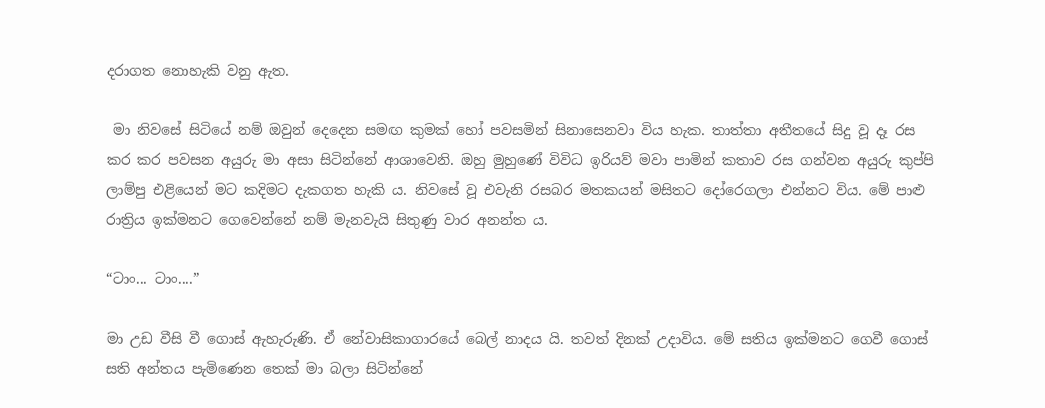දරාගත නොහැකි වනු ඇත.

 මා නිවසේ සිටියේ නම් ඔවුන් දෙදෙන සමඟ කුමක් හෝ පවසමින් සිනාසෙනවා විය හැක. තාත්තා අතීතයේ සිදු වූ දෑ රස කර කර පවසන අයුරු මා අසා සිටින්නේ ආශාවෙනි. ඔහු මුහුණේ විවිධ ඉරියව් මවා පාමින් කතාව රස ගන්වන අයුරු කුප්පි ලාම්පු එළියෙන් මට කදිමට දැකගත හැකි ය. නිවසේ වූ එවැනි රසබර මතකයන් මසිතට දෝරෙගලා එන්නට විය. මේ පාළු රාත්‍රිය ඉක්මනට ගෙවෙන්නේ නම් මැනවැයි සිතුණු වාර අනන්ත ය.

“ටාං... ටාං....”

මා උඩ වීසි වී ගොස් ඇහැරුණි. ඒ නේවාසිකාගාරයේ බෙල් නාදය යි. තවත් දිනක් උදාවිය. මේ සතිය ඉක්මනට ගෙවී ගොස් සති අන්තය පැමිණෙන තෙක් මා බලා සිටින්නේ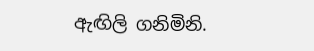ඇඟිලි ගනිමිනි.